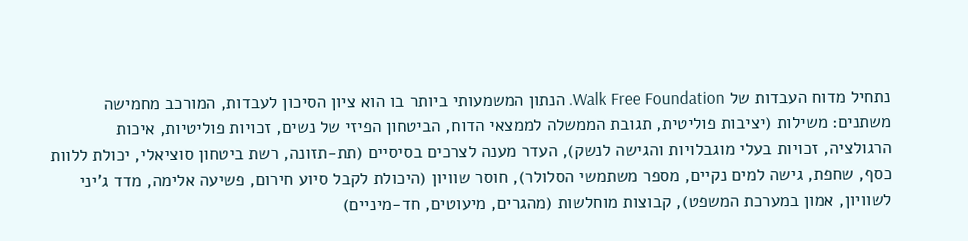נתחיל מדוח העבדות של Walk Free Foundation. הנתון המשמעותי ביותר בו הוא ציון הסיכון לעבדות, המורכב מחמישה משתנים: משילות (יציבות פוליטית, תגובת הממשלה לממצאי הדוח, הביטחון הפיזי של נשים, זכויות פוליטיות, איכות הרגולציה, זכויות בעלי מוגבלויות והגישה לנשק), העדר מענה לצרכים בסיסיים (תת-תזונה, רשת ביטחון סוציאלי, יכולת ללוות כסף, שחפת, גישה למים נקיים, מספר משתמשי הסלולר), חוסר שוויון (היכולת לקבל סיוע חירום, פשיעה אלימה, מדד ג'יני לשוויון, אמון במערכת המשפט), קבוצות מוחלשות (מהגרים, מיעוטים, חד-מיניים)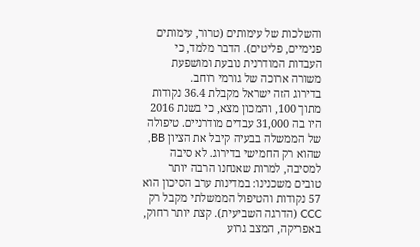והשלכות של עימותים (טרור, עימותים פנימיים, פליטים). הדבר מלמד, כי העבדות המודרנית נובעת ומושפעת משורה ארוכה של גורמי רוחב.
בדירוג הזה ישראל מקבלת 36.4 נקודות מתוך 100, והמכון מצא, כי בשנת 2016 היו בה 31,000 עבדים מודרניים. טיפולה של הממשלה בבעיה קיבל את הציון BB, שהוא רק החמישי בדירוג. לא סיבה למסיבה, למרות שאנחנו הרבה יותר טובים משכנינו: במדינות ערב הסיכון הוא 57 נקודות והטיפול הממשלתי מקבל רק CCC (הדרגה השביעית). קצת יותר רחוק, באפריקה, המצב גרוע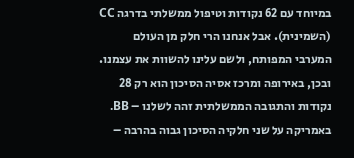במיוחד עם 62 נקודות וטיפול ממשלתי בדרגה CC (השמינית). אבל אנחנו הרי חלק מן העולם המערבי המפותח, ולשם עלינו להשוות את עצמנו. ובכן, באירופה ומרכז אסיה הסיכון הוא רק 28 נקודות והתגובה הממשלתית זהה לשלנו – BB. באמריקה על שני חלקיה הסיכון גבוה בהרבה –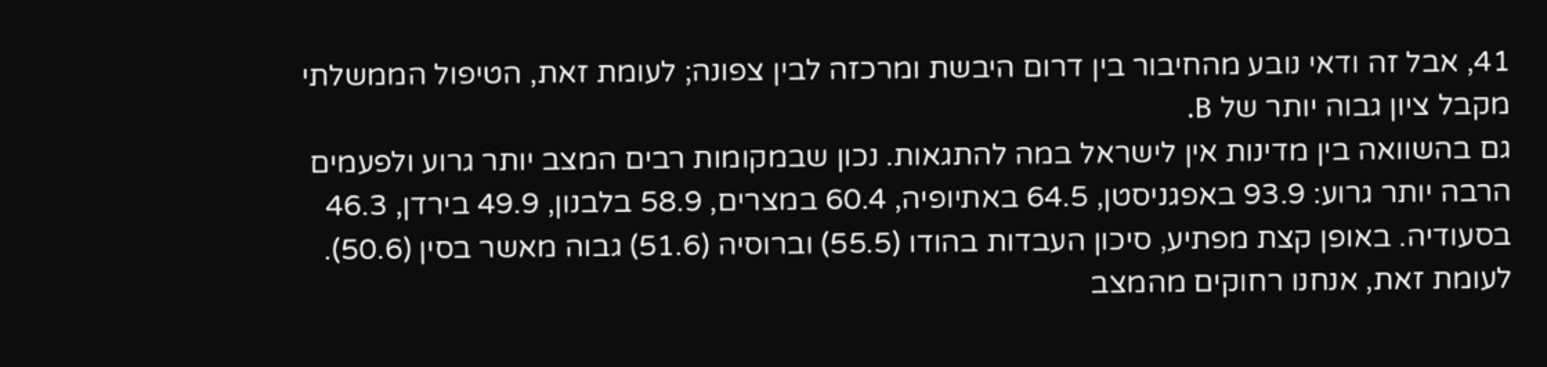41, אבל זה ודאי נובע מהחיבור בין דרום היבשת ומרכזה לבין צפונה; לעומת זאת, הטיפול הממשלתי מקבל ציון גבוה יותר של B.
גם בהשוואה בין מדינות אין לישראל במה להתגאות. נכון שבמקומות רבים המצב יותר גרוע ולפעמים הרבה יותר גרוע: 93.9 באפגניסטן, 64.5 באתיופיה, 60.4 במצרים, 58.9 בלבנון, 49.9 בירדן, 46.3 בסעודיה. באופן קצת מפתיע, סיכון העבדות בהודו (55.5) וברוסיה (51.6) גבוה מאשר בסין (50.6). לעומת זאת, אנחנו רחוקים מהמצב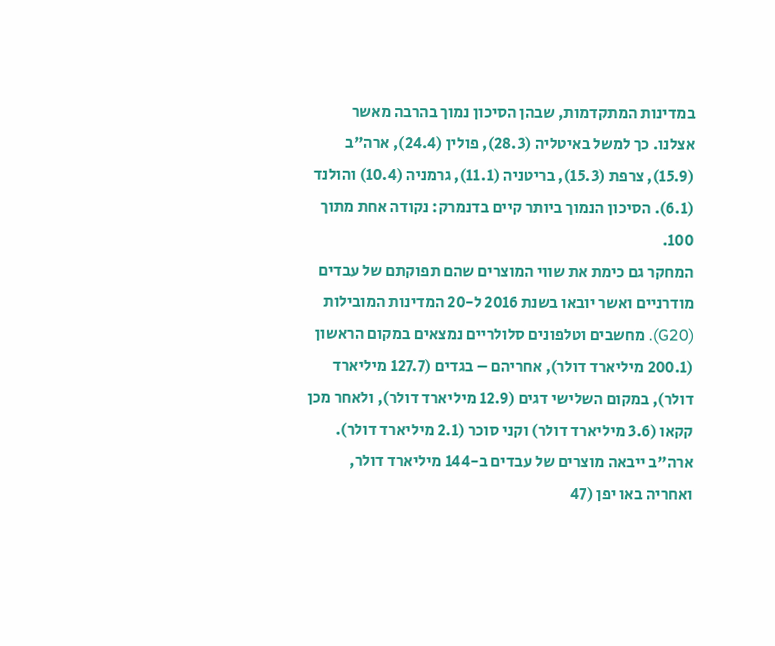במדינות המתקדמות, שבהן הסיכון נמוך בהרבה מאשר אצלנו. כך למשל באיטליה (28.3), פולין (24.4), ארה"ב (15.9), צרפת (15.3), בריטניה (11.1), גרמניה (10.4) והולנד (6.1). הסיכון הנמוך ביותר קיים בדנמרק: נקודה אחת מתוך 100.
המחקר גם כימת את שווי המוצרים שהם תפוקתם של עבדים מודרניים ואשר יובאו בשנת 2016 ל-20 המדינות המובילות (G20). מחשבים וטלפונים סלולריים נמצאים במקום הראשון (200.1 מיליארד דולר), אחריהם – בגדים (127.7 מיליארד דולר), במקום השלישי דגים (12.9 מיליארד דולר), ולאחר מכן קקאו (3.6 מיליארד דולר) וקני סוכר (2.1 מיליארד דולר). ארה"ב ייבאה מוצרים של עבדים ב-144 מיליארד דולר, ואחריה באו יפן (47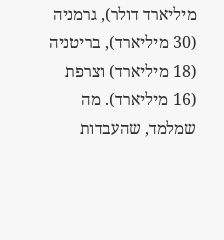מיליארד דולר), גרמניה (30 מיליארד), בריטניה (18 מיליארד) וצרפת (16 מיליארד). מה שמלמד, שהעבדות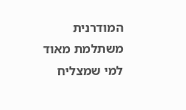המודרנית משתלמת מאוד למי שמצליח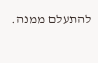להתעלם ממנה.